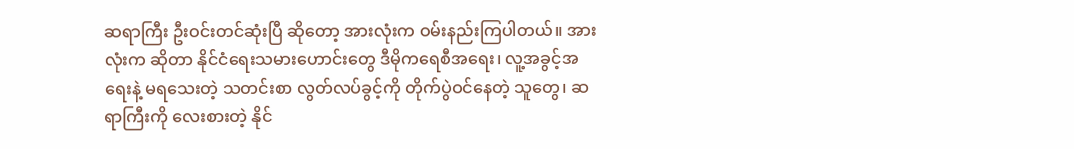ဆရာကြီး ဦးဝင်းတင်ဆုံးပြီ ဆိုတော့ အားလုံးက ဝမ်းနည်းကြပါတယ်။ အားလုံးက ဆိုတာ နိုင်ငံရေးသမားဟောင်းတွေ ဒီမိုကရေစီအရေး၊ လူ့အခွင့်အရေးနဲ့ မရသေးတဲ့ သတင်းစာ လွတ်လပ်ခွင့်ကို တိုက်ပွဲဝင်နေတဲ့ သူတွေ၊ ဆရာကြီးကို လေးစားတဲ့ နိုင်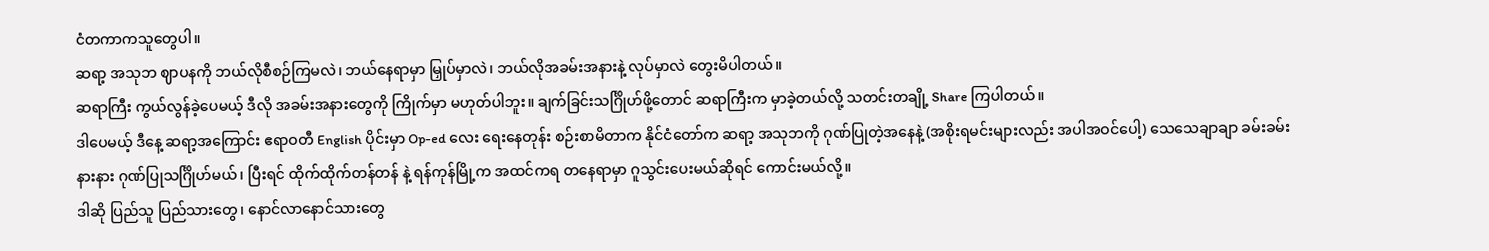ငံတကာကသူတွေပါ။
ဆရာ့ အသုဘ ဈာပနကို ဘယ်လိုစီစဉ်ကြမလဲ၊ ဘယ်နေရာမှာ မြှုပ်မှာလဲ၊ ဘယ်လိုအခမ်းအနားနဲ့ လုပ်မှာလဲ တွေးမိပါတယ်။
ဆရာကြီး ကွယ်လွန်ခဲ့ပေမယ့် ဒီလို အခမ်းအနားတွေကို ကြိုက်မှာ မဟုတ်ပါဘူး။ ချက်ခြင်းသင်္ဂြိုဟ်ဖို့တောင် ဆရာကြီးက မှာခဲ့တယ်လို့ သတင်းတချို့ Share ကြပါတယ်။
ဒါပေမယ့် ဒီနေ့ ဆရာ့အကြောင်း ဧရာဝတီ English ပိုင်းမှာ Op-ed လေး ရေးနေတုန်း စဉ်းစာမိတာက နိုင်ငံတော်က ဆရာ့ အသုဘကို ဂုဏ်ပြုတဲ့အနေနဲ့ (အစိုးရမင်းများလည်း အပါအဝင်ပေါ့) သေသေချာချာ ခမ်းခမ်းနားနား ဂုဏ်ပြုသင်္ဂြိုဟ်မယ်၊ ပြီးရင် ထိုက်ထိုက်တန်တန် နဲ့ ရန်ကုန်မြို့က အထင်ကရ တနေရာမှာ ဂူသွင်းပေးမယ်ဆိုရင် ကောင်းမယ်လို့။
ဒါဆို ပြည်သူ ပြည်သားတွေ၊ နောင်လာနောင်သားတွေ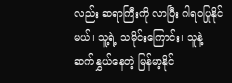လည်း ဆရာကြီးကို လာပြီး ဂါရဝပြုနိုင်မယ်၊ သူ့ရဲ့ သမိုင်းကြောင်း၊ သူနဲ့ ဆက်နွှယ်နေတဲ့ မြန်မာ့နိုင်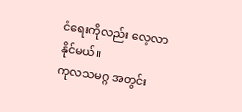ငံရေးကိုလည်း လေ့လာနိုင်မယ်။
ကုလသမဂ္ဂ အတွင်း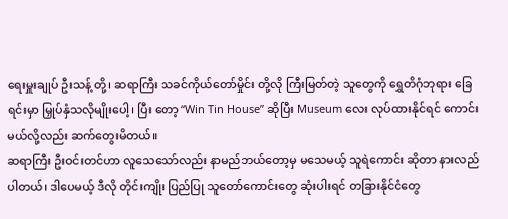ရေးမှူးချုပ် ဦးသန့် တို့၊ ဆရာကြီး သခင်ကိုယ်တော်မှိုင်း တို့လို ကြီးမြတ်တဲ့ သူတွေကို ရွှေတိဂုံဘုရား ခြေရင်းမှာ မြှုပ်နှံသလိုမျိုးပေါ့၊ ပြီး တော့ “Win Tin House” ဆိုပြီး Museum လေး လုပ်ထားနိုင်ရင် ကောင်းမယ်လို့လည်း ဆက်တွေးမိတယ်။
ဆရာကြီး ဦးဝင်းတင်ဟာ လူသေသော်လည်း နာမည်ဘယ်တော့မှ မသေမယ့် သူရဲကောင်း ဆိုတာ နားလည်ပါတယ်၊ ဒါပေမယ့် ဒီလို တိုင်းကျိုး ပြည်ပြု သူတော်ကောင်းတွေ ဆုံးပါးရင် တခြားနိုင်ငံတွေ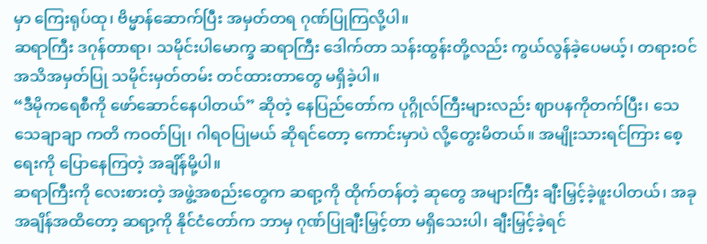မှာ ကြေးရုပ်ထု၊ ဗိမ္မာန်ဆောက်ပြီး အမှတ်တရ ဂုဏ်ပြုကြလို့ပါ။
ဆရာကြီး ဒဂုန်တာရာ၊ သမိုင်းပါမောက္ခ ဆရာကြီး ဒေါက်တာ သန်းထွန်းတို့လည်း ကွယ်လွန်ခဲ့ပေမယ့်၊ တရားဝင် အသိအမှတ်ပြု သမိုင်းမှတ်တမ်း တင်ထားတာတွေ မရှိခဲ့ပါ။
“ဒီမိုကရေစီကို ဖော်ဆောင်နေပါတယ်” ဆိုတဲ့ နေပြည်တော်က ပုဂ္ဂိုလ်ကြီးများလည်း ဈာပနကိုတက်ပြီး၊ သေသေချာချာ ကတိ ကဝတ်ပြု၊ ဂါရဝပြုမယ် ဆိုရင်တော့ ကောင်းမှာပဲ လို့တွေးမိတယ်။ အမျိုးသားရင်ကြား စေ့ရေးကို ပြောနေကြတဲ့ အချိန်မို့ပါ။
ဆရာကြီးကို လေးစားတဲ့ အဖွဲ့အစည်းတွေက ဆရာ့ကို ထိုက်တန်တဲ့ ဆုတွေ အများကြီး ချီးမြှင့်ခဲ့ဖူးပါတယ်၊ အခုအချိန်အထိတော့ ဆရာ့ကို နိုင်ငံတော်က ဘာမှ ဂုဏ်ပြုချီးမြှင့်တာ မရှိသေးပါ၊ ချီးမြှင့်ခဲ့ရင်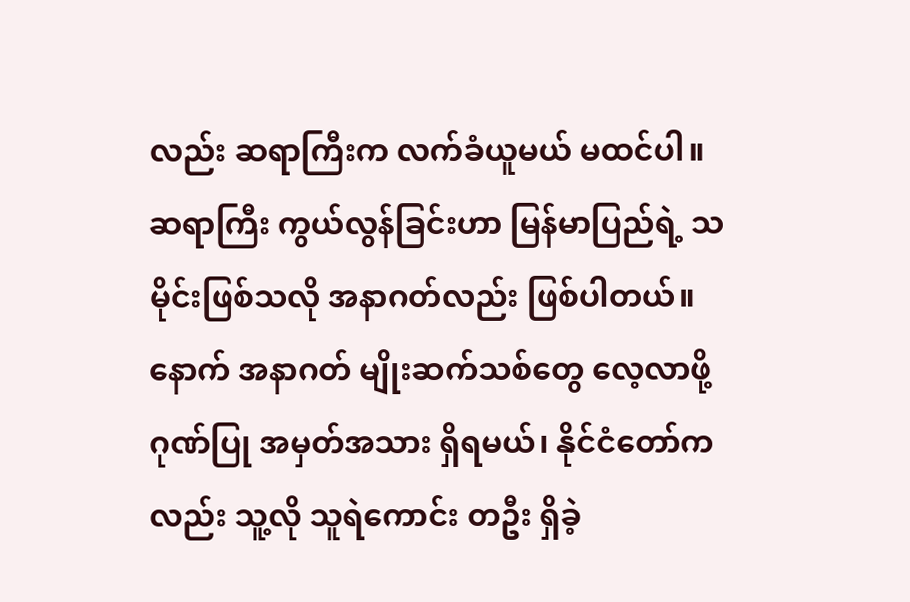လည်း ဆရာကြီးက လက်ခံယူမယ် မထင်ပါ။
ဆရာကြီး ကွယ်လွန်ခြင်းဟာ မြန်မာပြည်ရဲ့ သမိုင်းဖြစ်သလို အနာဂတ်လည်း ဖြစ်ပါတယ်။ နောက် အနာဂတ် မျိုးဆက်သစ်တွေ လေ့လာဖို့ ဂုဏ်ပြု အမှတ်အသား ရှိရမယ်၊ နိုင်ငံတော်ကလည်း သူ့လို သူရဲကောင်း တဦး ရှိခဲ့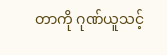တာကို ဂုဏ်ယူသင့်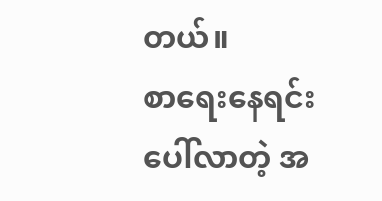တယ်။
စာရေးနေရင်း ပေါ်လာတဲ့ အ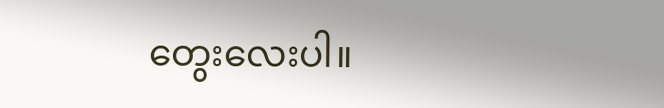တွေးလေးပါ။